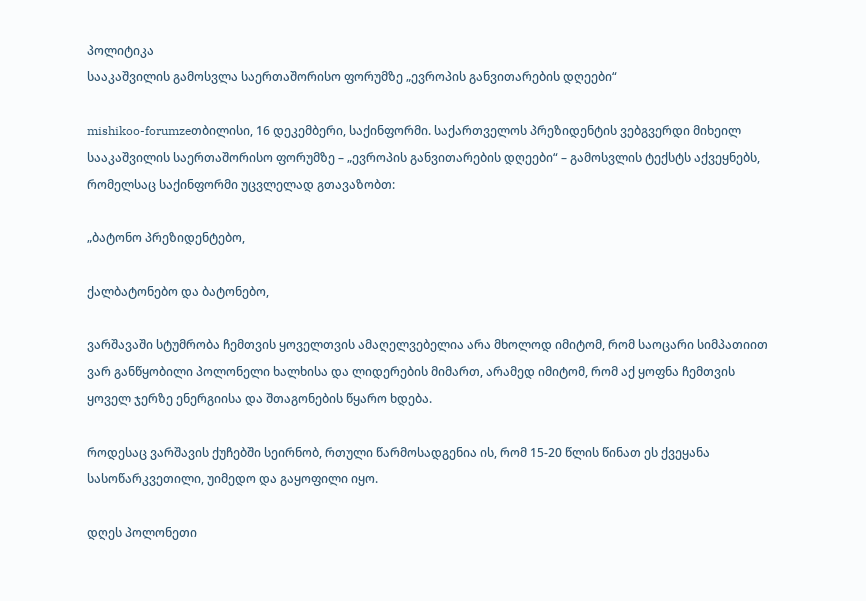პოლიტიკა
სააკაშვილის გამოსვლა საერთაშორისო ფორუმზე „ევროპის განვითარების დღეები“

mishikoo-forumzeთბილისი, 16 დეკემბერი, საქინფორმი. საქართველოს პრეზიდენტის ვებგვერდი მიხეილ სააკაშვილის საერთაშორისო ფორუმზე – „ევროპის განვითარების დღეები“ – გამოსვლის ტექსტს აქვეყნებს, რომელსაც საქინფორმი უცვლელად გთავაზობთ:

„ბატონო პრეზიდენტებო,

ქალბატონებო და ბატონებო,

ვარშავაში სტუმრობა ჩემთვის ყოველთვის ამაღელვებელია არა მხოლოდ იმიტომ, რომ საოცარი სიმპათიით ვარ განწყობილი პოლონელი ხალხისა და ლიდერების მიმართ, არამედ იმიტომ, რომ აქ ყოფნა ჩემთვის ყოველ ჯერზე ენერგიისა და შთაგონების წყარო ხდება.

როდესაც ვარშავის ქუჩებში სეირნობ, რთული წარმოსადგენია ის, რომ 15-20 წლის წინათ ეს ქვეყანა სასოწარკვეთილი, უიმედო და გაყოფილი იყო.

დღეს პოლონეთი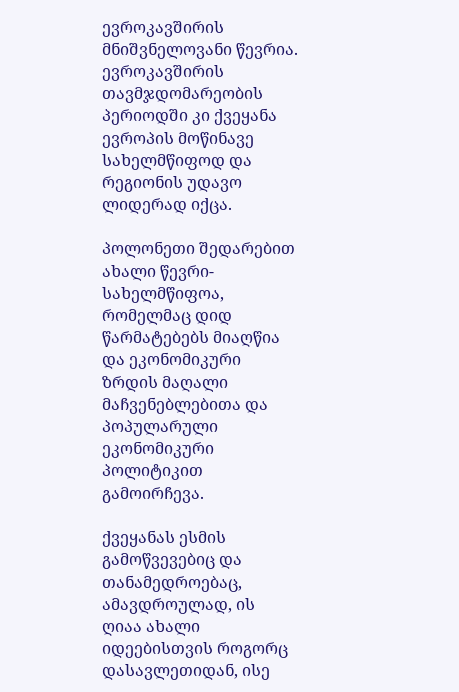ევროკავშირის მნიშვნელოვანი წევრია. ევროკავშირის თავმჯდომარეობის პერიოდში კი ქვეყანა ევროპის მოწინავე სახელმწიფოდ და რეგიონის უდავო ლიდერად იქცა.

პოლონეთი შედარებით ახალი წევრი-სახელმწიფოა, რომელმაც დიდ წარმატებებს მიაღწია და ეკონომიკური ზრდის მაღალი მაჩვენებლებითა და პოპულარული ეკონომიკური პოლიტიკით გამოირჩევა.

ქვეყანას ესმის გამოწვევებიც და თანამედროებაც, ამავდროულად, ის ღიაა ახალი იდეებისთვის როგორც დასავლეთიდან, ისე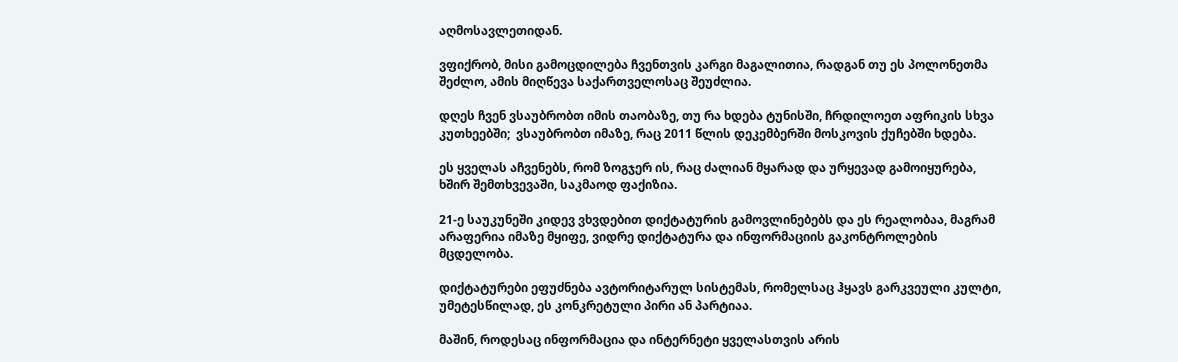აღმოსავლეთიდან.

ვფიქრობ, მისი გამოცდილება ჩვენთვის კარგი მაგალითია, რადგან თუ ეს პოლონეთმა შეძლო, ამის მიღწევა საქართველოსაც შეუძლია.

დღეს ჩვენ ვსაუბრობთ იმის თაობაზე, თუ რა ხდება ტუნისში, ჩრდილოეთ აფრიკის სხვა კუთხეებში;  ვსაუბრობთ იმაზე, რაც 2011 წლის დეკემბერში მოსკოვის ქუჩებში ხდება.

ეს ყველას აჩვენებს, რომ ზოგჯერ ის, რაც ძალიან მყარად და ურყევად გამოიყურება, ხშირ შემთხვევაში, საკმაოდ ფაქიზია.

21-ე საუკუნეში კიდევ ვხვდებით დიქტატურის გამოვლინებებს და ეს რეალობაა, მაგრამ არაფერია იმაზე მყიფე, ვიდრე დიქტატურა და ინფორმაციის გაკონტროლების მცდელობა.

დიქტატურები ეფუძნება ავტორიტარულ სისტემას, რომელსაც ჰყავს გარკვეული კულტი, უმეტესწილად, ეს კონკრეტული პირი ან პარტიაა.

მაშინ, როდესაც ინფორმაცია და ინტერნეტი ყველასთვის არის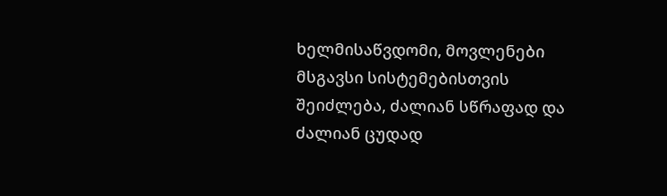ხელმისაწვდომი, მოვლენები მსგავსი სისტემებისთვის შეიძლება, ძალიან სწრაფად და ძალიან ცუდად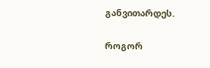განვითარდეს.

როგორ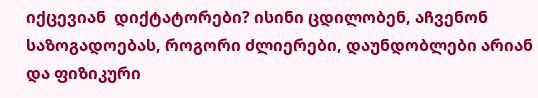იქცევიან  დიქტატორები? ისინი ცდილობენ, აჩვენონ საზოგადოებას, როგორი ძლიერები, დაუნდობლები არიან და ფიზიკური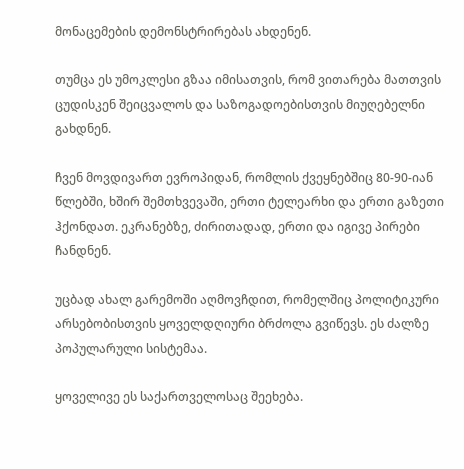მონაცემების დემონსტრირებას ახდენენ.

თუმცა ეს უმოკლესი გზაა იმისათვის, რომ ვითარება მათთვის ცუდისკენ შეიცვალოს და საზოგადოებისთვის მიუღებელნი გახდნენ.

ჩვენ მოვდივართ ევროპიდან, რომლის ქვეყნებშიც 80-90-იან წლებში, ხშირ შემთხვევაში, ერთი ტელეარხი და ერთი გაზეთი ჰქონდათ. ეკრანებზე, ძირითადად, ერთი და იგივე პირები  ჩანდნენ.

უცბად ახალ გარემოში აღმოვჩდით, რომელშიც პოლიტიკური არსებობისთვის ყოველდღიური ბრძოლა გვიწევს. ეს ძალზე პოპულარული სისტემაა.

ყოველივე ეს საქართველოსაც შეეხება.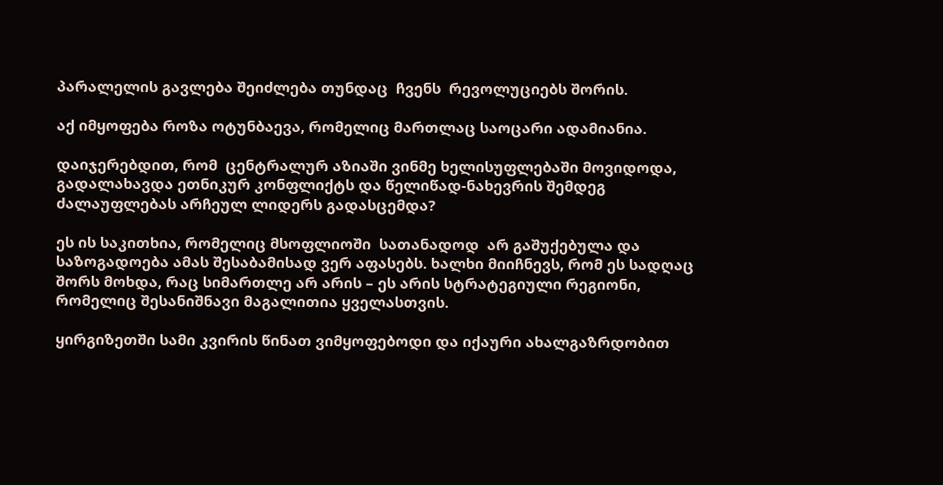პარალელის გავლება შეიძლება თუნდაც  ჩვენს  რევოლუციებს შორის.

აქ იმყოფება როზა ოტუნბაევა, რომელიც მართლაც საოცარი ადამიანია.

დაიჯერებდით, რომ  ცენტრალურ აზიაში ვინმე ხელისუფლებაში მოვიდოდა, გადალახავდა ეთნიკურ კონფლიქტს და წელიწად-ნახევრის შემდეგ ძალაუფლებას არჩეულ ლიდერს გადასცემდა?

ეს ის საკითხია, რომელიც მსოფლიოში  სათანადოდ  არ გაშუქებულა და საზოგადოება ამას შესაბამისად ვერ აფასებს. ხალხი მიიჩნევს, რომ ეს სადღაც შორს მოხდა, რაც სიმართლე არ არის – ეს არის სტრატეგიული რეგიონი, რომელიც შესანიშნავი მაგალითია ყველასთვის.

ყირგიზეთში სამი კვირის წინათ ვიმყოფებოდი და იქაური ახალგაზრდობით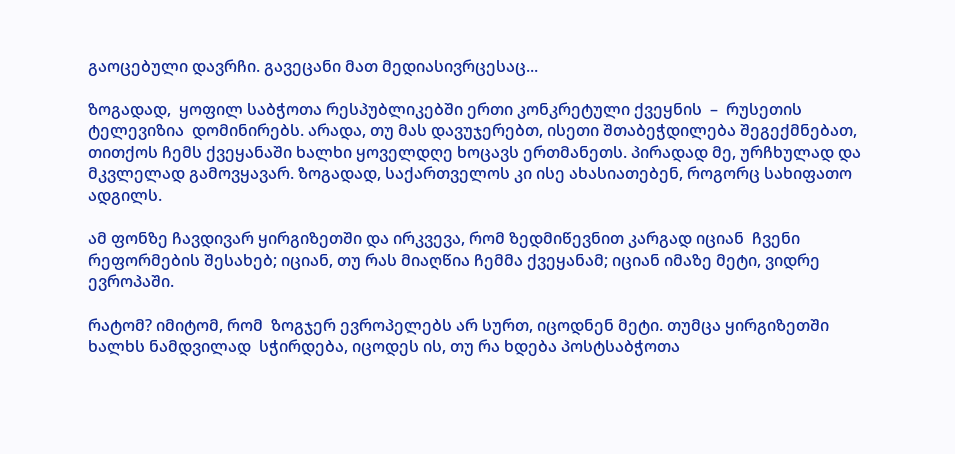გაოცებული დავრჩი. გავეცანი მათ მედიასივრცესაც...

ზოგადად,  ყოფილ საბჭოთა რესპუბლიკებში ერთი კონკრეტული ქვეყნის  –  რუსეთის ტელევიზია  დომინირებს. არადა, თუ მას დავუჯერებთ, ისეთი შთაბეჭდილება შეგექმნებათ,  თითქოს ჩემს ქვეყანაში ხალხი ყოველდღე ხოცავს ერთმანეთს. პირადად მე, ურჩხულად და  მკვლელად გამოვყავარ. ზოგადად, საქართველოს კი ისე ახასიათებენ, როგორც სახიფათო ადგილს.

ამ ფონზე ჩავდივარ ყირგიზეთში და ირკვევა, რომ ზედმიწევნით კარგად იციან  ჩვენი რეფორმების შესახებ; იციან, თუ რას მიაღწია ჩემმა ქვეყანამ; იციან იმაზე მეტი, ვიდრე ევროპაში.

რატომ? იმიტომ, რომ  ზოგჯერ ევროპელებს არ სურთ, იცოდნენ მეტი. თუმცა ყირგიზეთში ხალხს ნამდვილად  სჭირდება, იცოდეს ის, თუ რა ხდება პოსტსაბჭოთა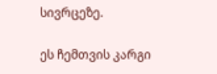სივრცეზე.

ეს ჩემთვის კარგი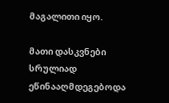მაგალითი იყო.

მათი დასკვნები სრულიად ეწინააღმდეგებოდა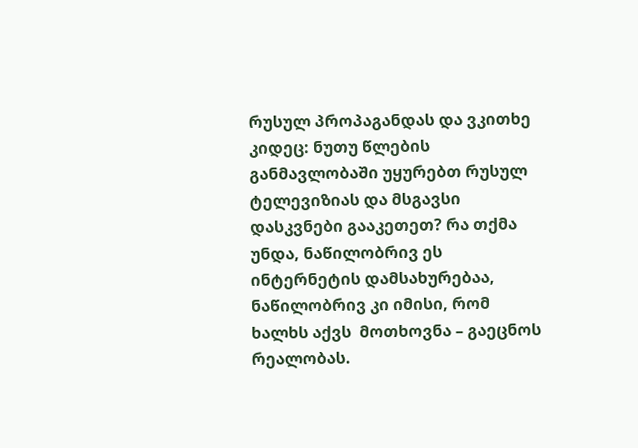რუსულ პროპაგანდას და ვკითხე კიდეც: ნუთუ წლების განმავლობაში უყურებთ რუსულ ტელევიზიას და მსგავსი დასკვნები გააკეთეთ? რა თქმა უნდა, ნაწილობრივ ეს ინტერნეტის დამსახურებაა, ნაწილობრივ კი იმისი, რომ ხალხს აქვს  მოთხოვნა – გაეცნოს რეალობას.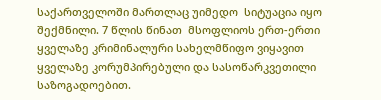საქართველოში მართლაც უიმედო  სიტუაცია იყო შექმნილი. 7 წლის წინათ  მსოფლიოს ერთ-ერთი ყველაზე კრიმინალური სახელმწიფო ვიყავით ყველაზე კორუმპირებული და სასოწარკვეთილი საზოგადოებით.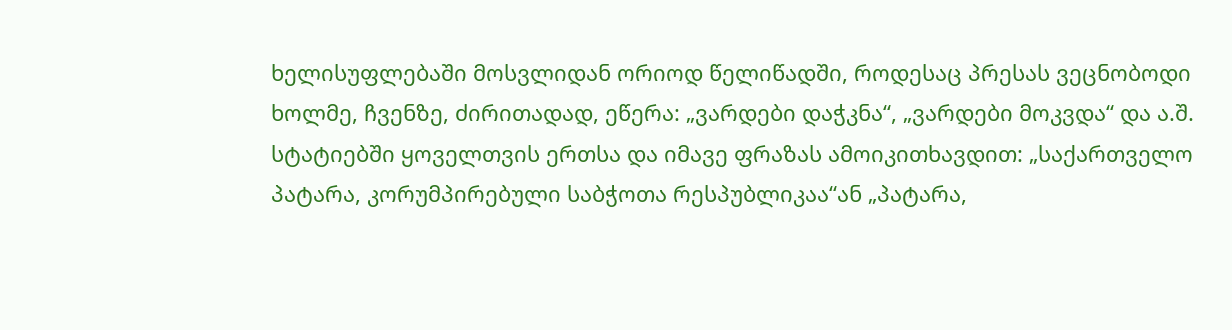ხელისუფლებაში მოსვლიდან ორიოდ წელიწადში, როდესაც პრესას ვეცნობოდი ხოლმე, ჩვენზე, ძირითადად, ეწერა: „ვარდები დაჭკნა“, „ვარდები მოკვდა“ და ა.შ. სტატიებში ყოველთვის ერთსა და იმავე ფრაზას ამოიკითხავდით: „საქართველო პატარა, კორუმპირებული საბჭოთა რესპუბლიკაა“ან „პატარა,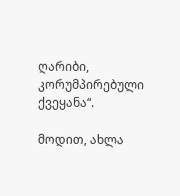ღარიბი, კორუმპირებული ქვეყანა“.

მოდით, ახლა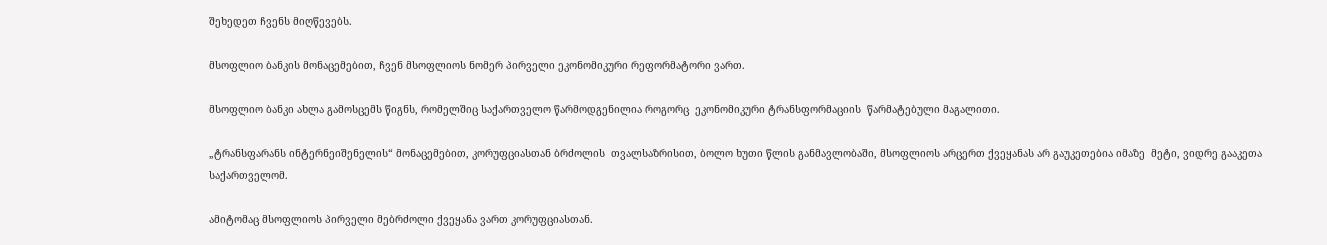შეხედეთ ჩვენს მიღწევებს.

მსოფლიო ბანკის მონაცემებით, ჩვენ მსოფლიოს ნომერ პირველი ეკონომიკური რეფორმატორი ვართ.

მსოფლიო ბანკი ახლა გამოსცემს წიგნს, რომელშიც საქართველო წარმოდგენილია როგორც  ეკონომიკური ტრანსფორმაციის  წარმატებული მაგალითი.

„ტრანსფარანს ინტერნეიშენელის“ მონაცემებით, კორუფციასთან ბრძოლის  თვალსაზრისით, ბოლო ხუთი წლის განმავლობაში, მსოფლიოს არცერთ ქვეყანას არ გაუკეთებია იმაზე  მეტი, ვიდრე გააკეთა საქართველომ.

ამიტომაც მსოფლიოს პირველი მებრძოლი ქვეყანა ვართ კორუფციასთან.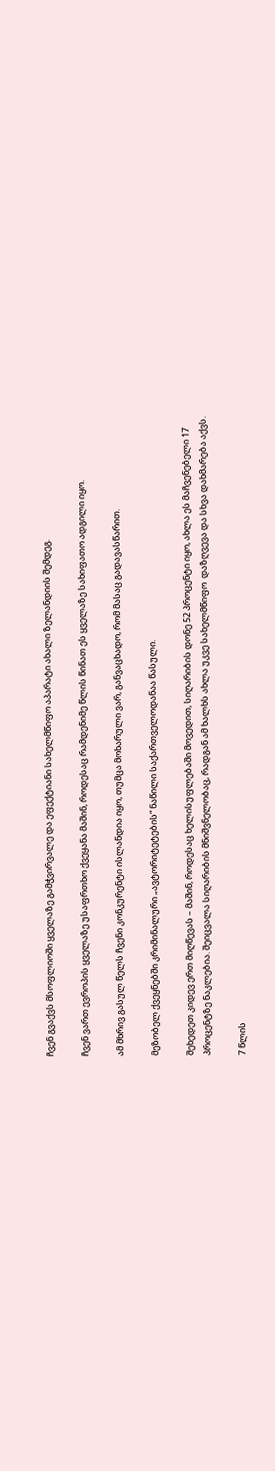ჩვენ გვაქვს მსოფლიოში ყველაზე გამჭვირვალე და ეფექტიანი სახელმწიფო აპარატი ახალი ზელანდიის შემდეგ.

ჩვენ ვართ ევროპის ყველაზე უსაფრთხო ქვეყანა მაშინ, როდესაც რამდენიმე წლის წინათ ეს ყველაზე სახიფათო ადგილი იყო.

ამ მხრივ გასულ წელს ჩვენი კონკურენტი ისლანდია იყო, თუმცა მოხარული ვარ, განვაცხადო, რომ მასაც გადავასწარით.

მეზობელ ქვეყნებში კრიმინალური „ავტორიტეტების“ ნაწილი საქართველოდანაა წასული.

შეხედეთ კიდევ ერთ მიღწევას – მაშინ, როდესაც ხელისუფლებაში მოვედით, სიღარიბის დონე 52 პროცენტი იყო, ახლა ეს მაჩვენებელი 17 პროცენტზე ნაკლებია. შეიცვალა სიღარიბის მნიშვნელობაც, რადგან ამ ხალხს ახლა უკვე სახელმწიფო  დაზღვევა და სხვა დახმარება აქვს.

7 წლის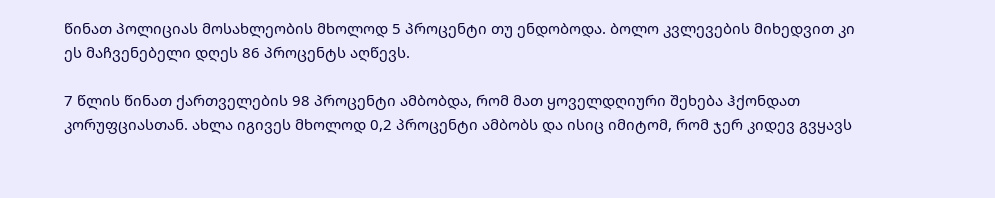წინათ პოლიციას მოსახლეობის მხოლოდ 5 პროცენტი თუ ენდობოდა. ბოლო კვლევების მიხედვით კი ეს მაჩვენებელი დღეს 86 პროცენტს აღწევს.

7 წლის წინათ ქართველების 98 პროცენტი ამბობდა, რომ მათ ყოველდღიური შეხება ჰქონდათ კორუფციასთან. ახლა იგივეს მხოლოდ 0,2 პროცენტი ამბობს და ისიც იმიტომ, რომ ჯერ კიდევ გვყავს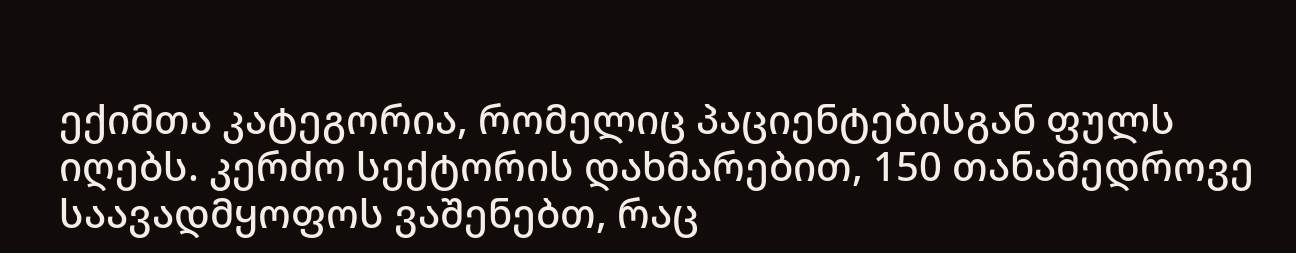ექიმთა კატეგორია, რომელიც პაციენტებისგან ფულს იღებს. კერძო სექტორის დახმარებით, 150 თანამედროვე  საავადმყოფოს ვაშენებთ, რაც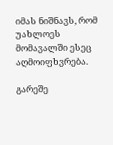იმას ნიშნავს, რომ უახლოეს მომავალში ესეც აღმოიფხვრება.

გარეშე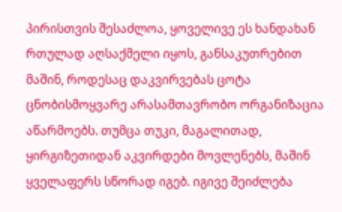პირისთვის შესაძლოა, ყოველივე ეს ხანდახან რთულად აღსაქმელი იყოს, განსაკუთრებით მაშინ, როდესაც დაკვირვებას ცოტა ცნობისმოყვარე არასამთავრობო ორგანიზაცია აწარმოებს. თუმცა თუკი, მაგალითად, ყირგიზეთიდან აკვირდები მოვლენებს, მაშინ ყველაფერს სწორად იგებ. იგივე შეიძლება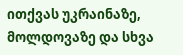ითქვას უკრაინაზე, მოლდოვაზე და სხვა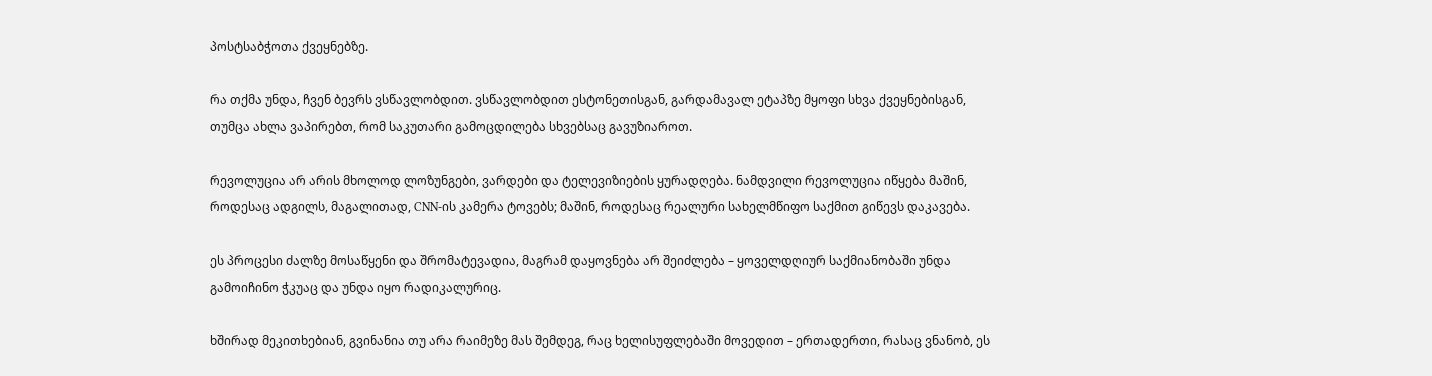პოსტსაბჭოთა ქვეყნებზე.

რა თქმა უნდა, ჩვენ ბევრს ვსწავლობდით. ვსწავლობდით ესტონეთისგან, გარდამავალ ეტაპზე მყოფი სხვა ქვეყნებისგან, თუმცა ახლა ვაპირებთ, რომ საკუთარი გამოცდილება სხვებსაც გავუზიაროთ.

რევოლუცია არ არის მხოლოდ ლოზუნგები, ვარდები და ტელევიზიების ყურადღება. ნამდვილი რევოლუცია იწყება მაშინ, როდესაც ადგილს, მაგალითად, CNN-ის კამერა ტოვებს; მაშინ, როდესაც რეალური სახელმწიფო საქმით გიწევს დაკავება.

ეს პროცესი ძალზე მოსაწყენი და შრომატევადია, მაგრამ დაყოვნება არ შეიძლება – ყოველდღიურ საქმიანობაში უნდა გამოიჩინო ჭკუაც და უნდა იყო რადიკალურიც.

ხშირად მეკითხებიან, გვინანია თუ არა რაიმეზე მას შემდეგ, რაც ხელისუფლებაში მოვედით – ერთადერთი, რასაც ვნანობ, ეს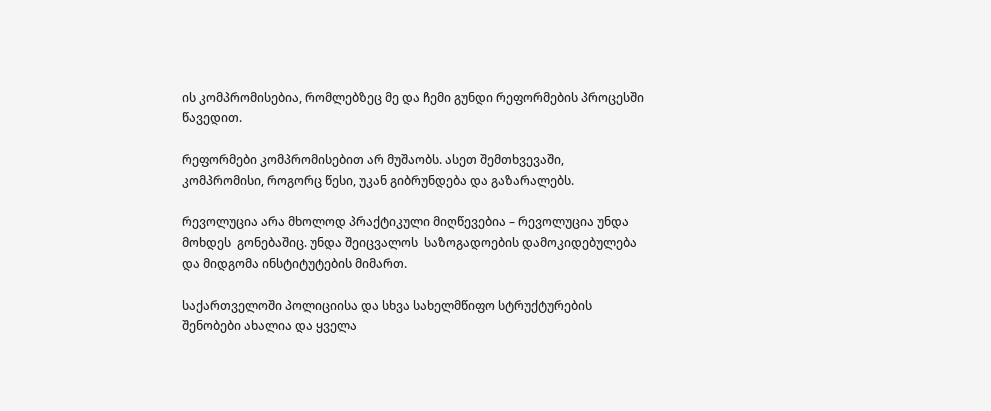ის კომპრომისებია, რომლებზეც მე და ჩემი გუნდი რეფორმების პროცესში წავედით.

რეფორმები კომპრომისებით არ მუშაობს. ასეთ შემთხვევაში, კომპრომისი, როგორც წესი, უკან გიბრუნდება და გაზარალებს.

რევოლუცია არა მხოლოდ პრაქტიკული მიღწევებია – რევოლუცია უნდა მოხდეს  გონებაშიც. უნდა შეიცვალოს  საზოგადოების დამოკიდებულება და მიდგომა ინსტიტუტების მიმართ.

საქართველოში პოლიციისა და სხვა სახელმწიფო სტრუქტურების შენობები ახალია და ყველა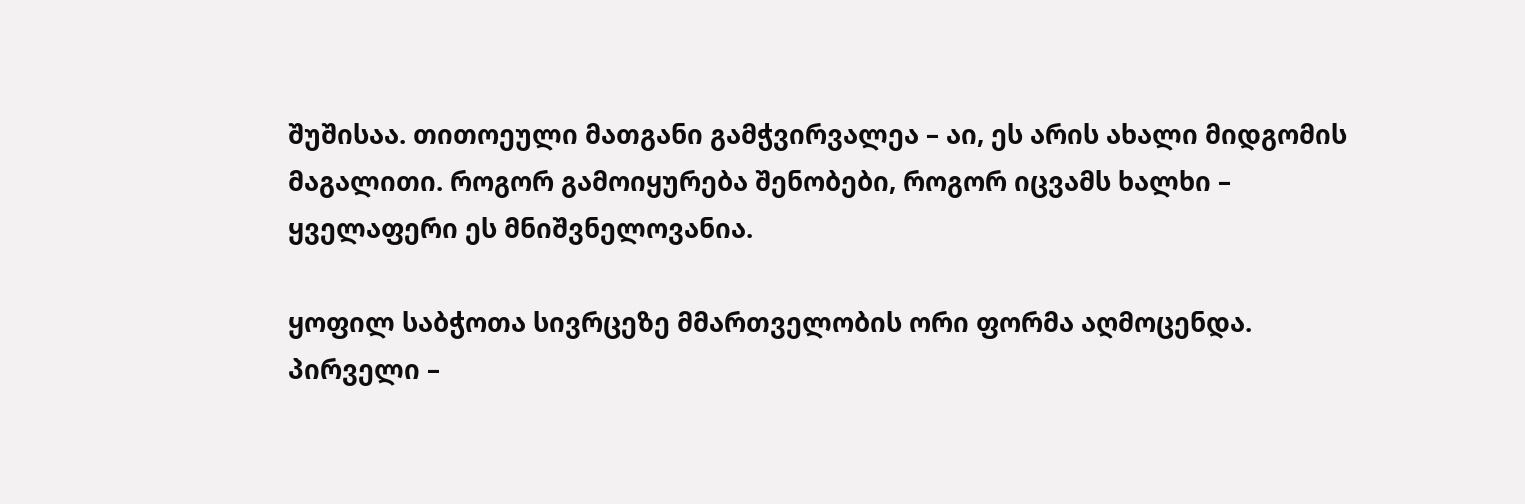შუშისაა. თითოეული მათგანი გამჭვირვალეა – აი, ეს არის ახალი მიდგომის მაგალითი. როგორ გამოიყურება შენობები, როგორ იცვამს ხალხი – ყველაფერი ეს მნიშვნელოვანია.

ყოფილ საბჭოთა სივრცეზე მმართველობის ორი ფორმა აღმოცენდა. პირველი –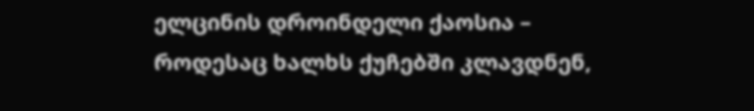ელცინის დროინდელი ქაოსია – როდესაც ხალხს ქუჩებში კლავდნენ,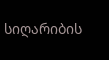სიღარიბის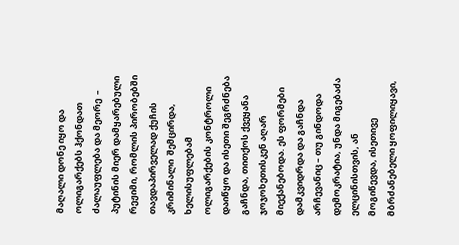მაღალი დონე იყო და ოლიგარქებს ჰქონდათ ძალაუფლება და მეორე  –  პუტინის მიერ დამყარებული რეჟიმი, რომლის პირობებში თავდაპირველად ქუჩის კრიმინალი  შემცირდა, ხელისუფლებამ ოლიგარქების კონტროლი დაიწყო და ისეთი შეგრძნება გაჩნდა, თითქოს ქვეყანა ჯოჯოხეთისკენ აღარ მიექანებოდა. ეს ფორმები დამკვიდრდა და გაჩნდა არჩევანიც – თუ გინდოდა დემოკრატია, უნდა მიგებაძა ელცინისთვის, ან  მოგიწევდა, ისეთივე  მბრძანებელი ყოფილიყავი,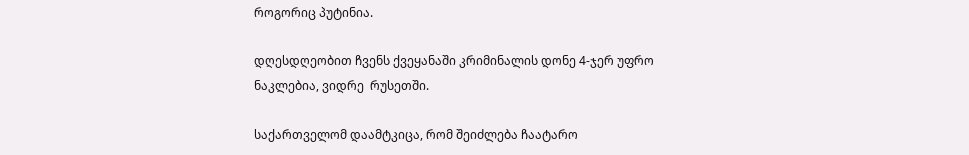როგორიც პუტინია.

დღესდღეობით ჩვენს ქვეყანაში კრიმინალის დონე 4-ჯერ უფრო ნაკლებია, ვიდრე  რუსეთში.

საქართველომ დაამტკიცა, რომ შეიძლება ჩაატარო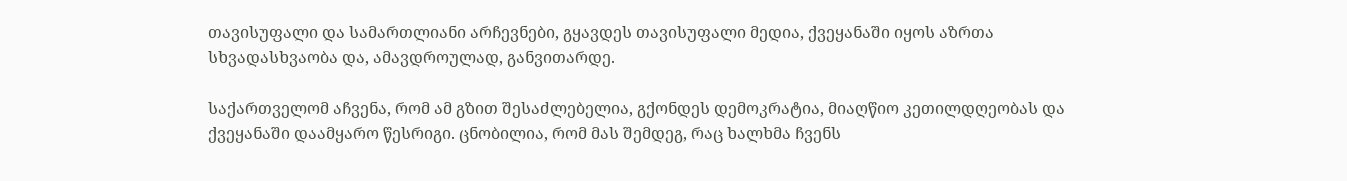თავისუფალი და სამართლიანი არჩევნები, გყავდეს თავისუფალი მედია, ქვეყანაში იყოს აზრთა სხვადასხვაობა და, ამავდროულად, განვითარდე.

საქართველომ აჩვენა, რომ ამ გზით შესაძლებელია, გქონდეს დემოკრატია, მიაღწიო კეთილდღეობას და ქვეყანაში დაამყარო წესრიგი. ცნობილია, რომ მას შემდეგ, რაც ხალხმა ჩვენს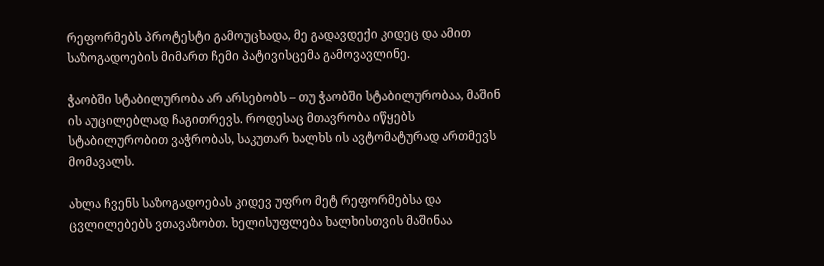რეფორმებს პროტესტი გამოუცხადა, მე გადავდექი კიდეც და ამით საზოგადოების მიმართ ჩემი პატივისცემა გამოვავლინე.

ჭაობში სტაბილურობა არ არსებობს – თუ ჭაობში სტაბილურობაა, მაშინ ის აუცილებლად ჩაგითრევს. როდესაც მთავრობა იწყებს სტაბილურობით ვაჭრობას, საკუთარ ხალხს ის ავტომატურად ართმევს მომავალს.

ახლა ჩვენს საზოგადოებას კიდევ უფრო მეტ რეფორმებსა და ცვლილებებს ვთავაზობთ. ხელისუფლება ხალხისთვის მაშინაა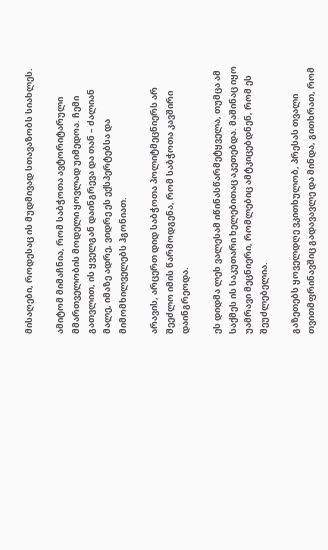მისაღები, როდესაც ის მუდმივად სთავაზობს სიახლეს.

ამიტომ მიმაჩნია, რომ საბჭოთა ავტორიტარული მმართველობის მოდელი ყოვლად უიმედოა. ჩემი გათვლით, ის ყველგან დაინგრევა და თან – ძალიან მალე, იმაზე ადრე, ვიდრე ეს ექსპერტებსა და მიმომხილველებს ჰგონიათ.

არავის, არცერთ დიდ საბჭოთა პოლიტმეცნიერს არ შეეძლო იმის წარმოდგენა, რომ საბჭოთა კავშირი დაინგრეოდა.

ეს დიდმა ლეხ ვალესამ იწინასწარმეტყველა, თუმცა ამ საქმეს ის საკუთარი ხელებითაც აკეთებდა. მაშინაც იყო უამრავი მეცნიერი, რომლებიც ამტკიცებდნენ, რომ ეს შეუძლებელია.

გაზეთებს ყოველდღე ვკითხულობ, პრესას თვალი თვითმფრინავშიც გადავავლე და მინდა, გითხრათ, რომ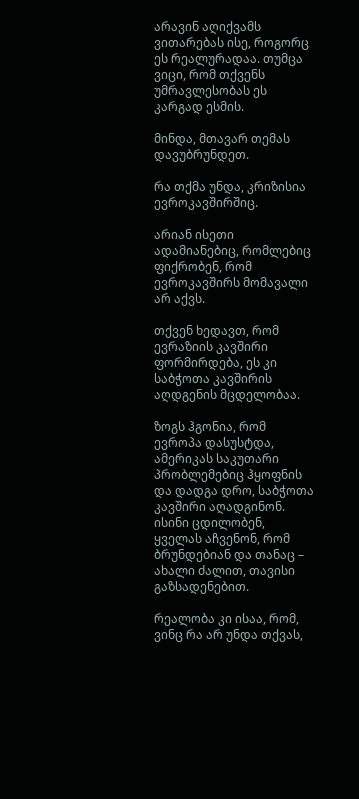არავინ აღიქვამს ვითარებას ისე, როგორც ეს რეალურადაა. თუმცა ვიცი, რომ თქვენს უმრავლესობას ეს კარგად ესმის.

მინდა, მთავარ თემას დავუბრუნდეთ.

რა თქმა უნდა, კრიზისია ევროკავშირშიც.

არიან ისეთი ადამიანებიც, რომლებიც ფიქრობენ, რომ ევროკავშირს მომავალი არ აქვს.

თქვენ ხედავთ, რომ ევრაზიის კავშირი ფორმირდება, ეს კი საბჭოთა კავშირის აღდგენის მცდელობაა.

ზოგს ჰგონია, რომ ევროპა დასუსტდა, ამერიკას საკუთარი პრობლემებიც ჰყოფნის და დადგა დრო, საბჭოთა კავშირი აღადგინონ. ისინი ცდილობენ, ყველას აჩვენონ, რომ ბრუნდებიან და თანაც – ახალი ძალით, თავისი გაზსადენებით.

რეალობა კი ისაა, რომ, ვინც რა არ უნდა თქვას,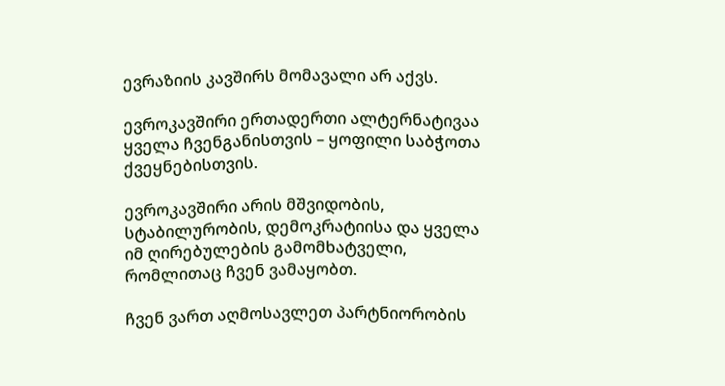ევრაზიის კავშირს მომავალი არ აქვს.

ევროკავშირი ერთადერთი ალტერნატივაა ყველა ჩვენგანისთვის – ყოფილი საბჭოთა ქვეყნებისთვის.

ევროკავშირი არის მშვიდობის, სტაბილურობის, დემოკრატიისა და ყველა იმ ღირებულების გამომხატველი, რომლითაც ჩვენ ვამაყობთ.

ჩვენ ვართ აღმოსავლეთ პარტნიორობის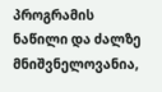პროგრამის ნაწილი და ძალზე მნიშვნელოვანია,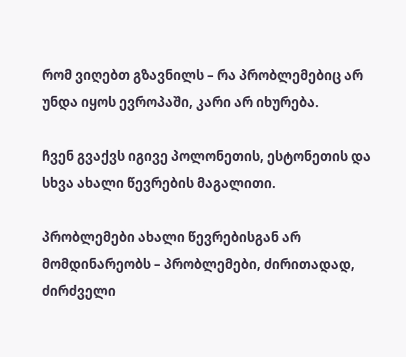რომ ვიღებთ გზავნილს – რა პრობლემებიც არ უნდა იყოს ევროპაში, კარი არ იხურება.

ჩვენ გვაქვს იგივე პოლონეთის, ესტონეთის და სხვა ახალი წევრების მაგალითი.

პრობლემები ახალი წევრებისგან არ მომდინარეობს – პრობლემები, ძირითადად, ძირძველი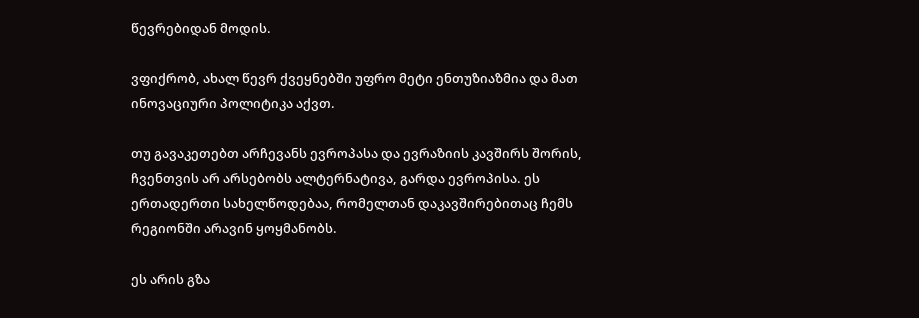წევრებიდან მოდის.

ვფიქრობ, ახალ წევრ ქვეყნებში უფრო მეტი ენთუზიაზმია და მათ ინოვაციური პოლიტიკა აქვთ.

თუ გავაკეთებთ არჩევანს ევროპასა და ევრაზიის კავშირს შორის, ჩვენთვის არ არსებობს ალტერნატივა, გარდა ევროპისა. ეს ერთადერთი სახელწოდებაა, რომელთან დაკავშირებითაც ჩემს რეგიონში არავინ ყოყმანობს.

ეს არის გზა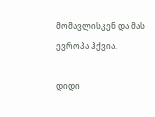მომავლისკენ და მას ევროპა ჰქვია.

დიდი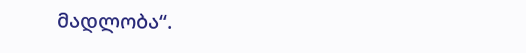მადლობა“.